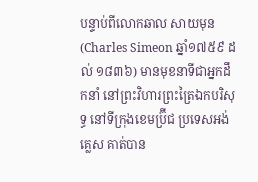បន្ទាប់ពីលោកឆាល សាយមុន(Charles Simeon ឆ្នាំ១៧៥៩ ដល់ ១៨៣៦) មានមុខនាទីជាអ្នកដឹកនាំ នៅព្រះវិហារព្រះត្រៃឯកបរិសុទ្ធ នៅទីក្រុងខេមប្រ៊ីជ ប្រទេសអង់គ្លេស គាត់បាន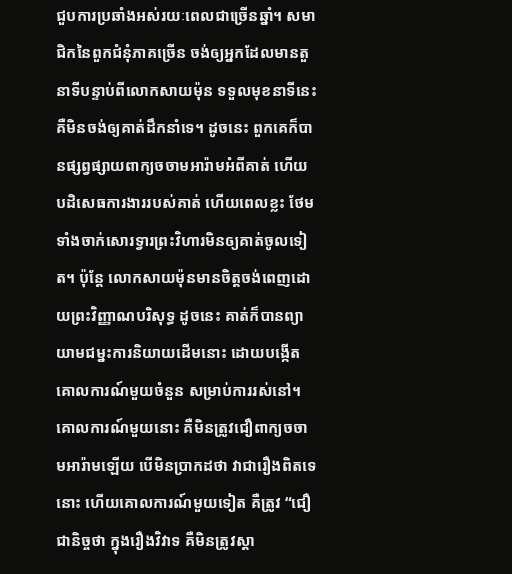ជួបការប្រឆាំងអស់រយៈពេលជាច្រើនឆ្នាំ។ សមាជិកនៃពួកជំនុំភាគច្រើន ចង់ឲ្យអ្នកដែលមានតួនាទីបន្ទាប់ពីលោកសាយម៉ុន ទទួលមុខនាទីនេះ គឺមិនចង់ឲ្យគាត់ដឹកនាំទេ។ ដូចនេះ ពួកគេក៏បានផ្សព្វផ្សាយពាក្យចចាមអារ៉ាមអំពីគាត់ ហើយបដិសេធការងាររបស់គាត់ ហើយពេលខ្លះ ថែមទាំងចាក់សោរទ្វារព្រះវិហារមិនឲ្យគាត់ចូលទៀត។ ប៉ុន្តែ លោកសាយម៉ុនមានចិត្តចង់ពេញដោយព្រះវិញ្ញាណបរិសុទ្ធ ដូចនេះ គាត់ក៏បានព្យាយាមជម្នះការនិយាយដើមនោះ ដោយបង្កើតគោលការណ៍មួយចំនួន សម្រាប់ការរស់នៅ។ គោលការណ៍មួយនោះ គឺមិនត្រូវជឿពាក្យចចាមអារ៉ាមឡើយ បើមិនប្រាកដថា វាជារឿងពិតទេនោះ ហើយគោលការណ៍មួយទៀត គឺត្រូវ “ជឿជានិច្ចថា ក្នុងរឿងវិវាទ គឺមិនត្រូវស្តា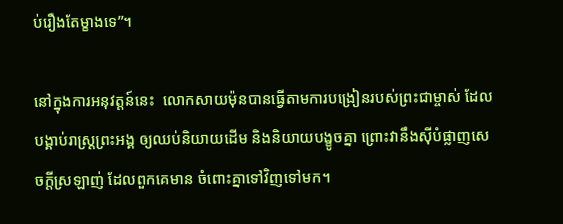ប់រឿងតែម្ខាងទេ”។

នៅក្នុងការអនុវត្តន៍នេះ  លោកសាយម៉ុនបានធ្វើតាមការបង្រៀនរបស់ព្រះជាម្ចាស់ ដែលបង្គាប់រាស្រ្តព្រះអង្គ ឲ្យឈប់និយាយដើម និងនិយាយបង្ខូចគ្នា ព្រោះវានឹងស៊ីបំផ្លាញសេចក្តីស្រឡាញ់ ដែលពួកគេមាន ចំពោះគ្នាទៅវិញទៅមក។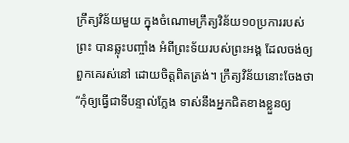ក្រឹត្យវិន័យមួយ ក្នុងចំណោមក្រឹត្យវិន័យ១០ប្រការរបស់ព្រះ បានឆ្លុះបញ្ចាំង អំពីព្រះទ័យរបស់ព្រះអង្គ ដែលចង់ឲ្យពួកគេរស់នៅ ដោយចិត្តពិតត្រង់។ ក្រឹត្យវិន័យនោះចែងថា “កុំឲ្យធ្វើជាទីបន្ទាល់ក្លែង ទាស់នឹងអ្នកជិតខាងខ្លួនឲ្យ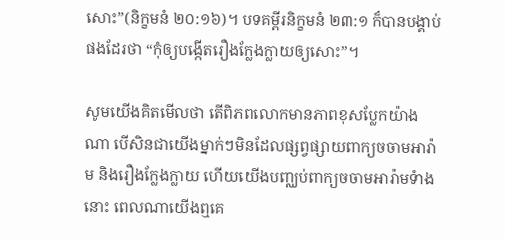សោះ”(និក្ខមនំ ២០:១៦)។ បទគម្ពីរនិក្ខមនំ ២៣:១ ក៏បានបង្គាប់ផងដែរថា “កុំឲ្យបង្កើតរឿងក្លែងក្លាយឲ្យសោះ”។

សូមយើងគិតមើលថា តើពិភពលោកមានភាពខុសប្លែកយ៉ាងណា បើសិនជាយើងម្នាក់ៗមិនដែលផ្សព្វផ្សាយពាក្យចចាមអារ៉ាម និងរឿងក្លែងក្លាយ ហើយយើងបញ្ឈប់ពាក្យចចាមអារ៉ាមទំាងនោះ ពេលណាយើងឮគេ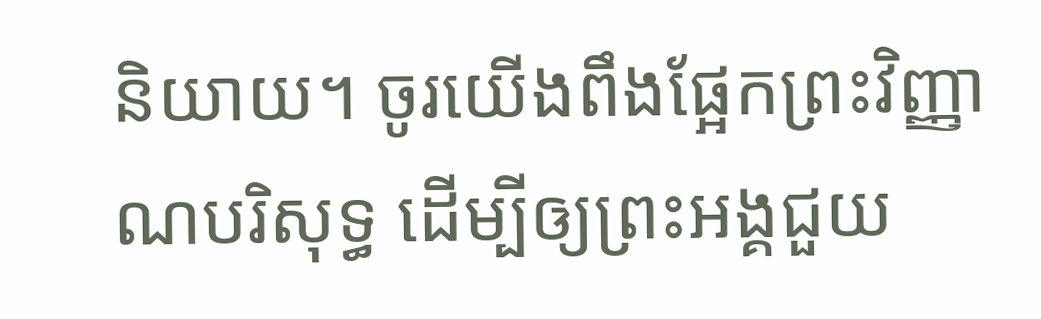និយាយ។ ចូរយើងពឹងផ្អែកព្រះវិញ្ញាណបរិសុទ្ធ ដើម្បីឲ្យព្រះអង្គជួយ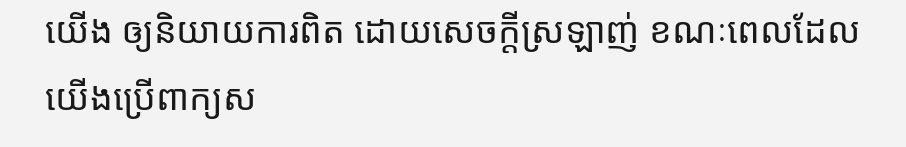យើង ឲ្យនិយាយការពិត ដោយសេចក្តីស្រឡាញ់ ខណៈពេលដែលយើងប្រើពាក្យស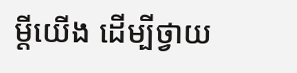ម្តីយើង ដើម្បីថ្វាយ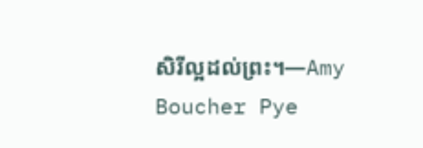សិរីល្អដល់ព្រះ។—Amy Boucher Pye